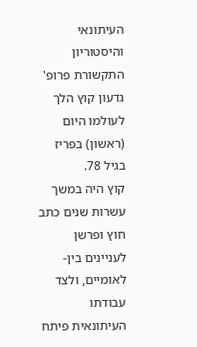העיתונאי והיסטוריון התקשורת פרופ' גדעון קוץ הלך לעולמו היום (ראשון) בפריז בגיל 78.
קוץ היה במשך עשרות שנים כתב חוץ ופרשן לעניינים בין-לאומיים, ולצד עבודתו העיתונאית פיתח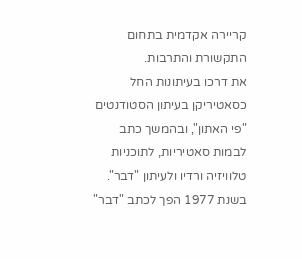קריירה אקדמית בתחום התקשורת והתרבות.
את דרכו בעיתונות החל כסאטיריקן בעיתון הסטודנטים "פי האתון", ובהמשך כתב לבמות סאטיריות, לתוכניות טלוויזיה ורדיו ולעיתון "דבר". בשנת 1977 הפך לכתב "דבר"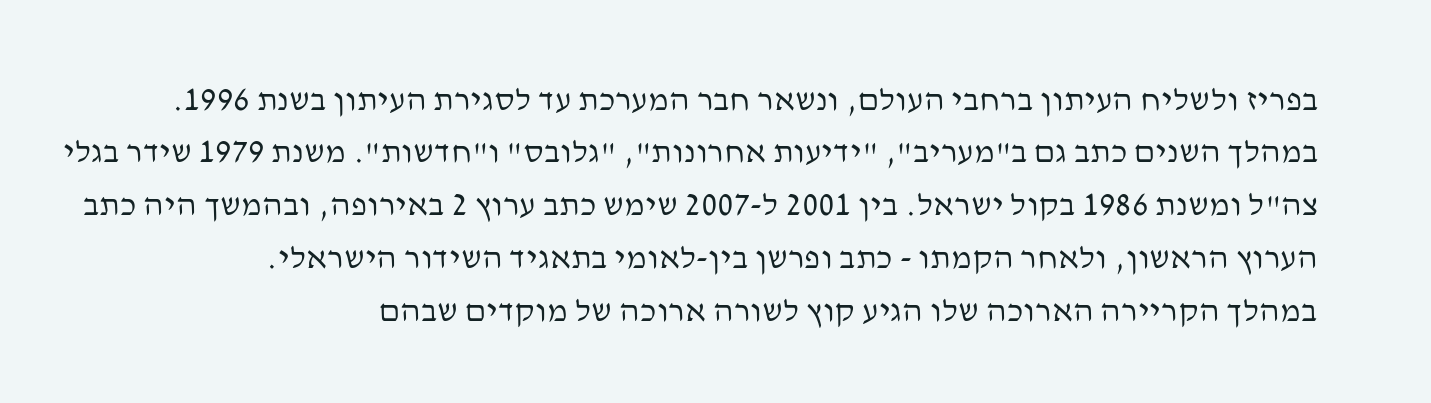בפריז ולשליח העיתון ברחבי העולם, ונשאר חבר המערכת עד לסגירת העיתון בשנת 1996.
במהלך השנים כתב גם ב"מעריב", "ידיעות אחרונות", "גלובס" ו"חדשות". משנת 1979 שידר בגלי צה"ל ומשנת 1986 בקול ישראל. בין 2001 ל-2007 שימש כתב ערוץ 2 באירופה, ובהמשך היה כתב הערוץ הראשון, ולאחר הקמתו - כתב ופרשן בין-לאומי בתאגיד השידור הישראלי.
במהלך הקריירה הארוכה שלו הגיע קוץ לשורה ארוכה של מוקדים שבהם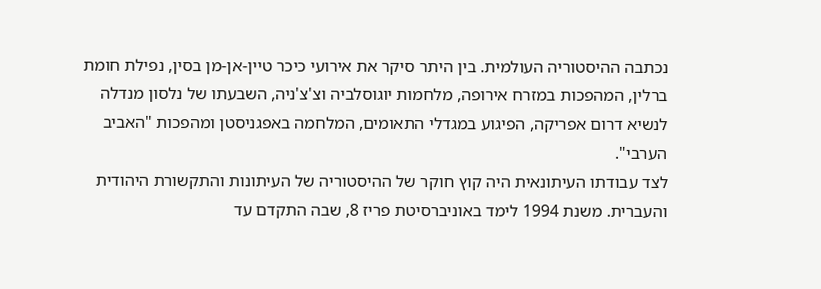נכתבה ההיסטוריה העולמית. בין היתר סיקר את אירועי כיכר טיין-אן-מן בסין, נפילת חומת ברלין, המהפכות במזרח אירופה, מלחמות יוגוסלביה וצ'צ'ניה, השבעתו של נלסון מנדלה לנשיא דרום אפריקה, הפיגוע במגדלי התאומים, המלחמה באפגניסטן ומהפכות "האביב הערבי".
לצד עבודתו העיתונאית היה קוץ חוקר של ההיסטוריה של העיתונות והתקשורת היהודית והעברית. משנת 1994 לימד באוניברסיטת פריז 8, שבה התקדם עד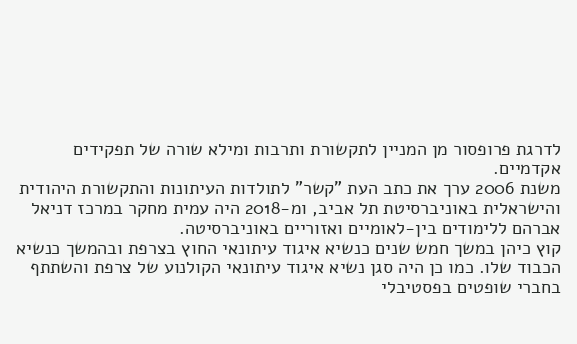לדרגת פרופסור מן המניין לתקשורת ותרבות ומילא שורה של תפקידים אקדמיים.
משנת 2006 ערך את כתב העת "קשר" לתולדות העיתונות והתקשורת היהודית והישראלית באוניברסיטת תל אביב, ומ-2018 היה עמית מחקר במרכז דניאל אברהם ללימודים בין-לאומיים ואזוריים באוניברסיטה.
קוץ כיהן במשך חמש שנים כנשיא איגוד עיתונאי החוץ בצרפת ובהמשך כנשיא הכבוד שלו. כמו כן היה סגן נשיא איגוד עיתונאי הקולנוע של צרפת והשתתף בחברי שופטים בפסטיבלי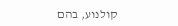קולנוע, בהם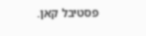פסטיבל קאן.